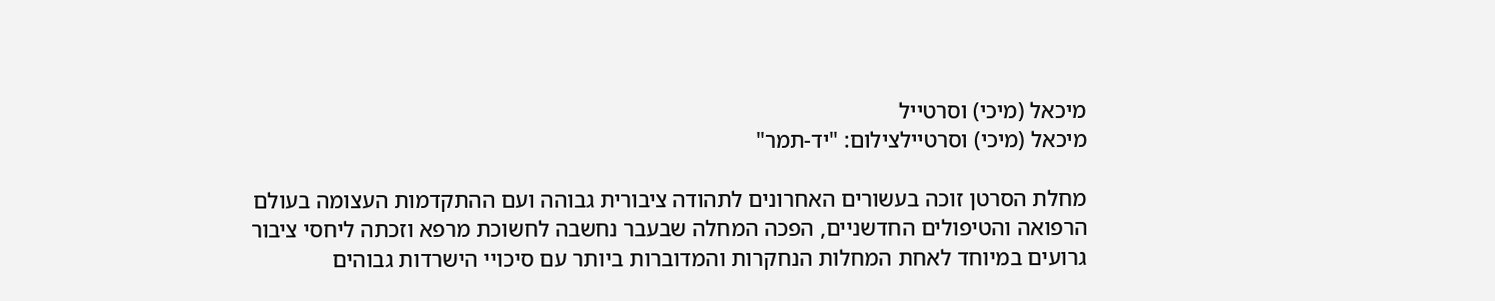מיכאל (מיכי) וסרטייל
מיכאל (מיכי) וסרטיילצילום: "יד-תמר"

מחלת הסרטן זוכה בעשורים האחרונים לתהודה ציבורית גבוהה ועם ההתקדמות העצומה בעולם הרפואה והטיפולים החדשניים, הפכה המחלה שבעבר נחשבה לחשוכת מרפא וזכתה ליחסי ציבור גרועים במיוחד לאחת המחלות הנחקרות והמדוברות ביותר עם סיכויי הישרדות גבוהים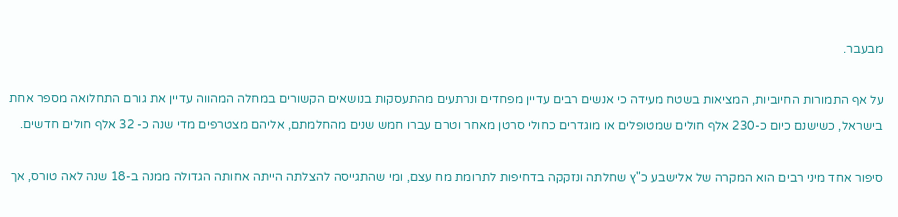מבעבר.

על אף התמורות החיוביות, המציאות בשטח מעידה כי אנשים רבים עדיין מפחדים ונרתעים מהתעסקות בנושאים הקשורים במחלה המהווה עדיין את גורם התחלואה מספר אחת בישראל, כשישנם כיום כ-230 אלף חולים שמטופלים או מוגדרים כחולי סרטן מאחר וטרם עברו חמש שנים מהחלמתם, אליהם מצטרפים מדי שנה כ- 32 אלף חולים חדשים.

סיפור אחד מיני רבים הוא המקרה של אלישבע כ"ץ שחלתה ונזקקה בדחיפות לתרומת מח עצם, ומי שהתגייסה להצלתה הייתה אחותה הגדולה ממנה ב-18 שנה לאה טורס, אך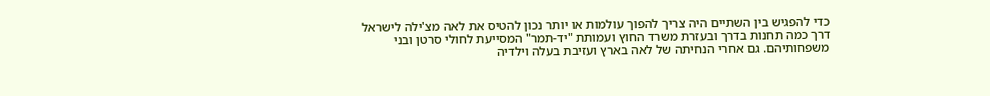כדי להפגיש בין השתיים היה צריך להפוך עולמות או יותר נכון להטיס את לאה מצ'ילה לישראל דרך כמה תחנות בדרך ובעזרת משרד החוץ ועמותת "יד-תמר" המסייעת לחולי סרטן ובני משפחותיהם. גם אחרי הנחיתה של לאה בארץ ועזיבת בעלה וילדיה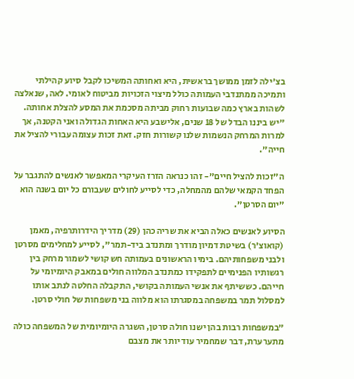בצ'ילה לזמן ממושך בראשית, היא ואחותה המשיכו לקבל סיוע קהילתי ותמיכה ממתנדבי העמותה כולל מיצוי הזכויות מביטוח לאומי. לאה, שנאלצה לשהות בארץ כמה שבועות רחוק מביתה מסכמת את המסע להצלת אחותה. "יש ביננו הבדל של 18 שנים, אלישבע היא האחות הגדולה ואני הקטנה, אך למרות המרחק הנשמות שלנו קשורות חזק. זאת זכות עצומה עבורי להציל את חייה".

ה"זכות להציל חיים"- זהו כנראה הזרז העיקרי המאפשר לאנשים להתגבר על הפחד הקמאי שלהם מהמחלה, כדי לסייע לחולים שעבורם כל יום בשנה הוא "יום הסרטן".

הסיוע לאנשים כאלה הביא את שריה כהן (29) מדריך הידרותרפיה, מאמן (קואוצ'ר) בשיטת דמיון מודרך ומתנדב ביד-תמר", לסייע למחלימים מסרטן ולבני משפחותיהם. בימיו הראשונים בעמותה חש קושי לשמור מרחק בין רגשותיו הפנימיים לתפקידו כמתנדב המלווה חולים במאבק היומיומי על חייהם. כששיתף את אנשי העמותה בקושי, התקבלה החלטה לנתב אותו למסלול תמר במשפחה במסגרתו הוא מלווה בני משפחות של חולי סרטן.

"במשפחות רבות בהן ישנו חולה סרטן, השגרה היומיומית של המשפחה כולה מתערערת, דבר שמחמיר עוד יותר את מצבם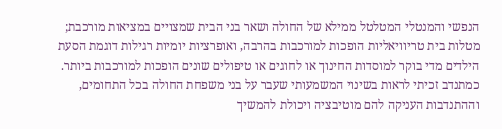הנפשי והמנטלי המטלטל ממילא של החולה ושאר בני הבית שמצויים במציאות מורכבת; מטלות בית טריוויאליות הופכות למורכבות בהרבה, ואופרציות יומיות רגילות דוגמת הסעת הילדים מדי בוקר למוסדות החינוך או לחוגים או טיפולים שונים הופכות למורכבות ביותר. כמתנדב זכיתי לראות בשינוי המשמעותי שעבר על בני משפחת החולה בכל התחומים, וההתנדבות העניקה להם מוטיבציה ויכולת להמשיך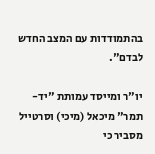בהתמודדות עם המצב החדש לבדם".

יו"ר ומייסד עמותת "יד-תמר" מיכאל (מיכי) וסרטייל מסביר כי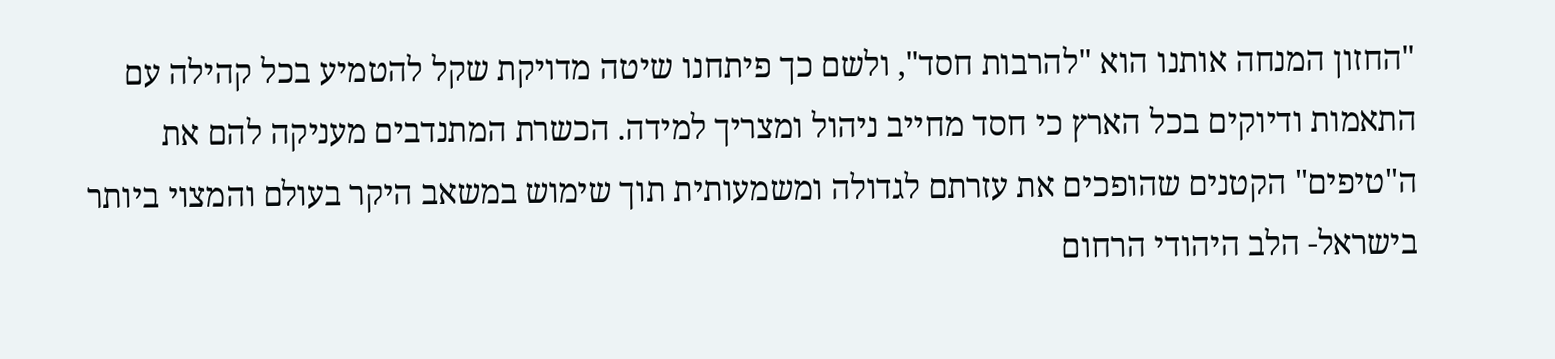"החזון המנחה אותנו הוא "להרבות חסד", ולשם כך פיתחנו שיטה מדויקת שקל להטמיע בכל קהילה עם התאמות ודיוקים בכל הארץ כי חסד מחייב ניהול ומצריך למידה. הכשרת המתנדבים מעניקה להם את ה"טיפים" הקטנים שהופכים את עזרתם לגדולה ומשמעותית תוך שימוש במשאב היקר בעולם והמצוי ביותר בישראל- הלב היהודי הרחום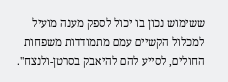ששימוש נכון בו יכול לספק מענה מועיל למכלול הקשיים עמם מתמודדות משפחות החולים, לסייע להם להיאבק בסרטן-ולנצח''.